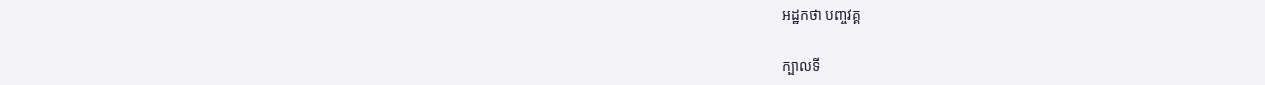អដ្ឋកថា បញ្ចវគ្គ

ក្បាលទី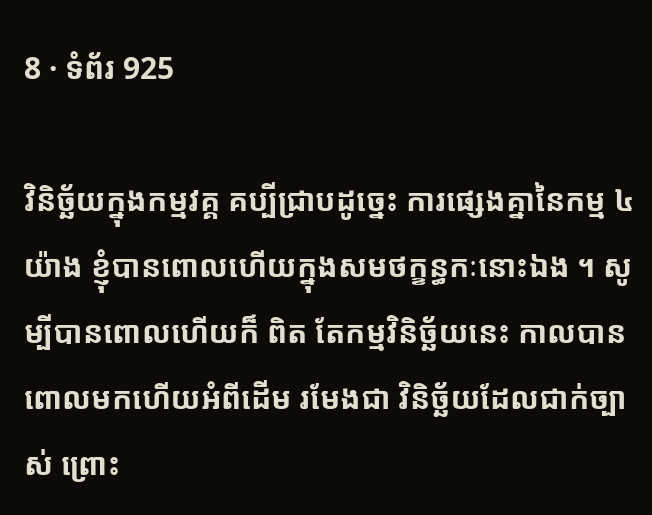8 · ទំព័រ 925

វិនិច្ឆ័យក្នុងកម្មវគ្គ គប្បីជ្រាបដូច្នេះ ការផ្សេងគ្នានៃកម្ម ៤ យ៉ាង ខ្ញុំបានពោលហើយក្នុងសមថក្ខន្ធកៈនោះឯង ។ សូម្បីបានពោលហើយក៏ ពិត តែកម្មវិនិច្ឆ័យនេះ កាលបានពោលមកហើយអំពីដើម រមែងជា វិនិច្ឆ័យដែលជាក់ច្បាស់ ព្រោះ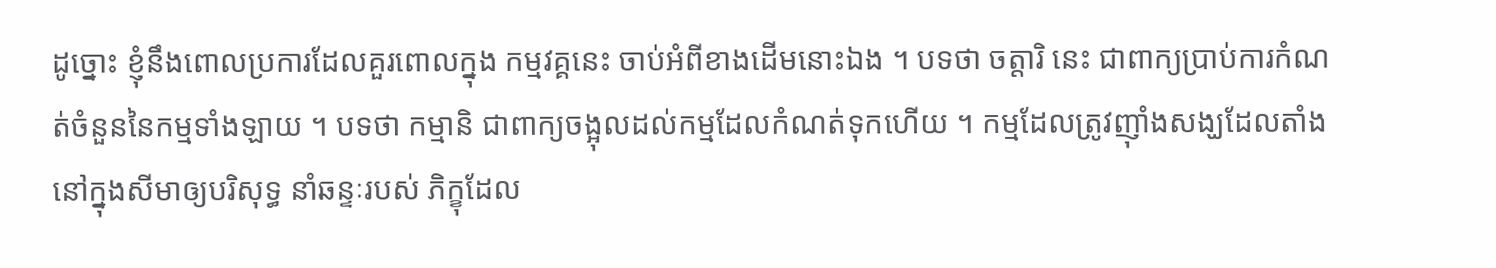ដូច្នោះ ខ្ញុំនឹងពោលប្រការដែលគួរពោលក្នុង កម្មវគ្គនេះ ចាប់អំពីខាងដើមនោះឯង ។ បទថា ចត្តារិ នេះ ជាពាក្យប្រាប់ការកំណត់ចំនួននៃកម្មទាំងឡាយ ។ បទថា កម្មានិ ជាពាក្យចង្អុលដល់កម្មដែលកំណត់ទុកហើយ ។ កម្មដែលត្រូវញ៉ាំងសង្ឃដែលតាំងនៅក្នុងសីមាឲ្យបរិសុទ្ធ នាំឆន្ទៈរបស់ ភិក្ខុដែល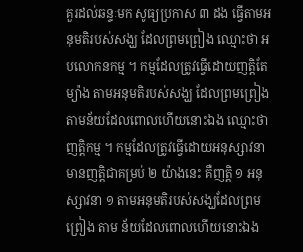គួរដល់ឆន្ទៈមក សូធ្យប្រកាស ៣ ដង ធ្វើតាមអនុមតិរបស់សង្ឃ ដែលព្រមព្រៀង ឈ្មោះថា អបលោកនកម្ម ។ កម្មដែលត្រូវធ្វើដោយញត្តិតែម្យ៉ាង តាមអនុមតិរបស់សង្ឃ ដែលព្រមព្រៀង តាមន័យដែលពោលហើយនោះឯង ឈ្មោះថា ញត្តិកម្ម ។ កម្មដែលត្រូវធ្វើដោយអនុស្សាវនា មានញត្តិជាគម្រប់ ២ យ៉ាងនេះ គឺញត្តិ ១ អនុស្សាវនា ១ តាមអនុមតិរបស់សង្ឃដែលព្រមព្រៀង តាម ន័យដែលពោលហើយនោះឯង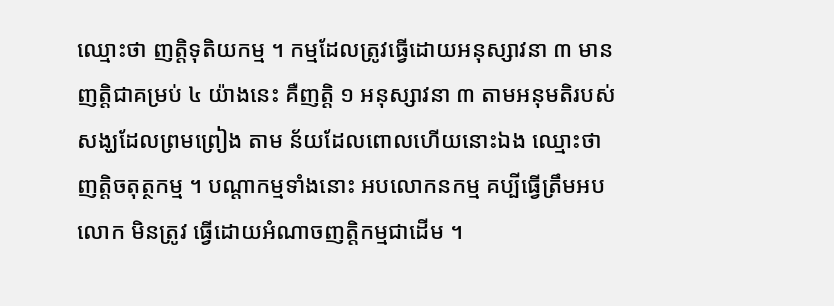ឈ្មោះថា ញត្តិទុតិយកម្ម ។ កម្មដែលត្រូវធ្វើដោយអនុស្សាវនា ៣ មានញត្តិជាគម្រប់ ៤ យ៉ាងនេះ គឺញត្តិ ១ អនុស្សាវនា ៣ តាមអនុមតិរបស់សង្ឃដែលព្រមព្រៀង តាម ន័យដែលពោលហើយនោះឯង ឈ្មោះថា ញត្តិចតុត្ថកម្ម ។ បណ្តាកម្មទាំងនោះ អបលោកនកម្ម គប្បីធ្វើត្រឹមអបលោក មិនត្រូវ ធ្វើដោយអំណាចញត្តិកម្មជាដើម ។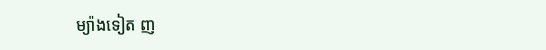ម្យ៉ាងទៀត ញ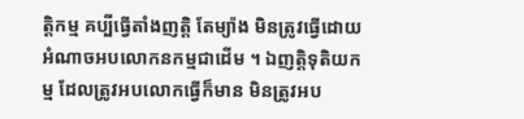ត្តិកម្ម គប្បីធ្វើតាំងញត្តិ តែម្យ៉ាង មិនត្រូវធ្វើដោយអំណាចអបលោកនកម្មជាដើម ។ ឯញត្តិទុតិយកម្ម ដែលត្រូវអបលោកធ្វើក៏មាន មិនត្រូវអប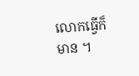លោកធ្វើក៏ មាន ។